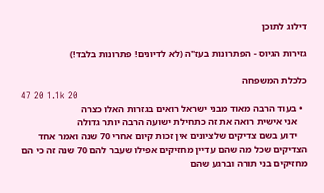דילוג לתוכן

גזירות הגיוס - הפתרונות בעז"ה (לא לדיונים! פתרונות בלבד!)

כלכלת המשפחה
47 20 1.1k 20
  • בעוד הרבה מאוד מבני ישראל רואים בגזרות האלו כצרה
    אני אישית רואה את זה כתחילת ישועה הרבה יותר גדולה
    ידוע בשם צדיקים שלציונים אין זכות קיום אחרי 70 שנה ואמר אחד הצדיקים שכל מה שהם עדיין מחזיקים אפילו שעבר להם 70 שנה זה כי הם מחזיקים בני תורה וברגע שהם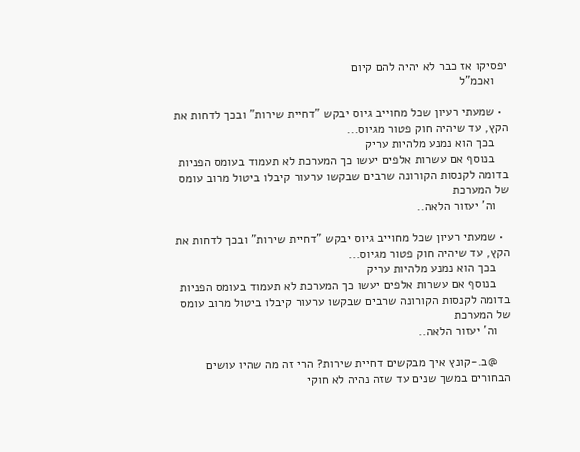יפסיקו אז כבר לא יהיה להם קיום
    ואכמ"ל

  • שמעתי רעיון שכל מחוייב גיוס יבקש "דחיית שירות" ובכך לדחות את הקץ, עד שיהיה חוק פטור מגיוס...
    בכך הוא נמנע מלהיות עריק
    בנוסף אם עשרות אלפים יעשו כך המערכת לא תעמוד בעומס הפניות בדומה לקנסות הקורונה שרבים שבקשו ערעור קיבלו ביטול מרוב עומס של המערכת
    וה' יעזור הלאה..

  • שמעתי רעיון שכל מחוייב גיוס יבקש "דחיית שירות" ובכך לדחות את הקץ, עד שיהיה חוק פטור מגיוס...
    בכך הוא נמנע מלהיות עריק
    בנוסף אם עשרות אלפים יעשו כך המערכת לא תעמוד בעומס הפניות בדומה לקנסות הקורונה שרבים שבקשו ערעור קיבלו ביטול מרוב עומס של המערכת
    וה' יעזור הלאה..

    @ב.-קונץ איך מבקשים דחיית שירות? הרי זה מה שהיו עושים הבחורים במשך שנים עד שזה נהיה לא חוקי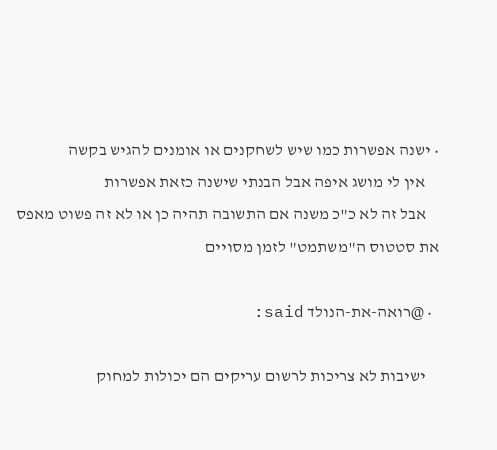• ישנה אפשרות כמו שיש לשחקנים או אומנים להגיש בקשה
    אין לי מושג איפה אבל הבנתי שישנה כזאת אפשרות
    אבל זה לא כ"כ משנה אם התשובה תהיה כן או לא זה פשוט מאפס את סטטוס ה"משתמט" לזמן מסויים

  • @רואה-את-הנולד said:

    ישיבות לא צריכות לרשום עריקים הם יכולות למחוק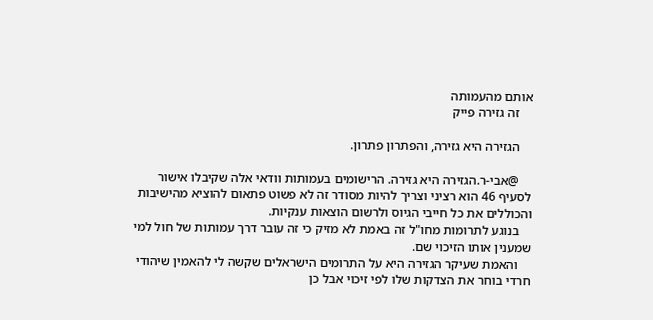אותם מהעמותה
    זה גזירה פייק

    הגזירה היא גזירה, והפתרון פתרון.

    @אבי-ר.הגזירה היא גזירה. הרישומים בעמותות וודאי אלה שקיבלו אישור לסעיף 46 הוא רציני וצריך להיות מסודר זה לא פשוט פתאום להוציא מהישיבות והכוללים את כל חייבי הגיוס ולרשום הוצאות ענקיות.
    בנוגע לתרומות מחו"ל זה באמת לא מזיק כי זה עובר דרך עמותות של חול למי שמענין אותו הזיכוי שם.
    והאמת שעיקר הגזירה היא על התרומים הישראלים שקשה לי להאמין שיהודי חרדי בוחר את הצדקות שלו לפי זיכוי אבל כן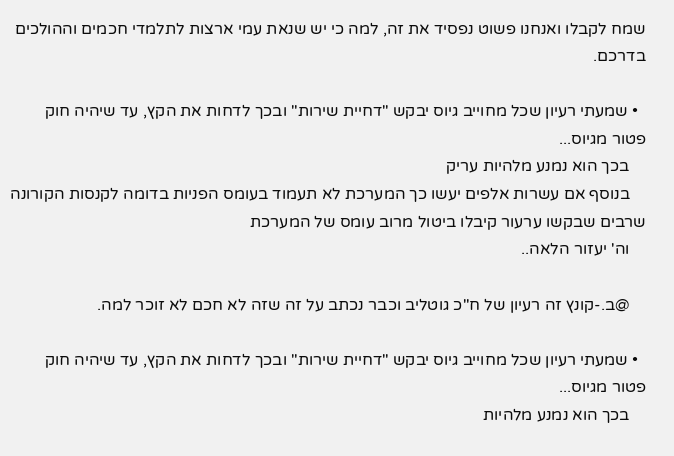שמח לקבלו ואנחנו פשוט נפסיד את זה, למה כי יש שנאת עמי ארצות לתלמדי חכמים וההולכים בדרכם.

  • שמעתי רעיון שכל מחוייב גיוס יבקש "דחיית שירות" ובכך לדחות את הקץ, עד שיהיה חוק פטור מגיוס...
    בכך הוא נמנע מלהיות עריק
    בנוסף אם עשרות אלפים יעשו כך המערכת לא תעמוד בעומס הפניות בדומה לקנסות הקורונה שרבים שבקשו ערעור קיבלו ביטול מרוב עומס של המערכת
    וה' יעזור הלאה..

    @ב.-קונץ זה רעיון של ח"כ גוטליב וכבר נכתב על זה שזה לא חכם לא זוכר למה.

  • שמעתי רעיון שכל מחוייב גיוס יבקש "דחיית שירות" ובכך לדחות את הקץ, עד שיהיה חוק פטור מגיוס...
    בכך הוא נמנע מלהיות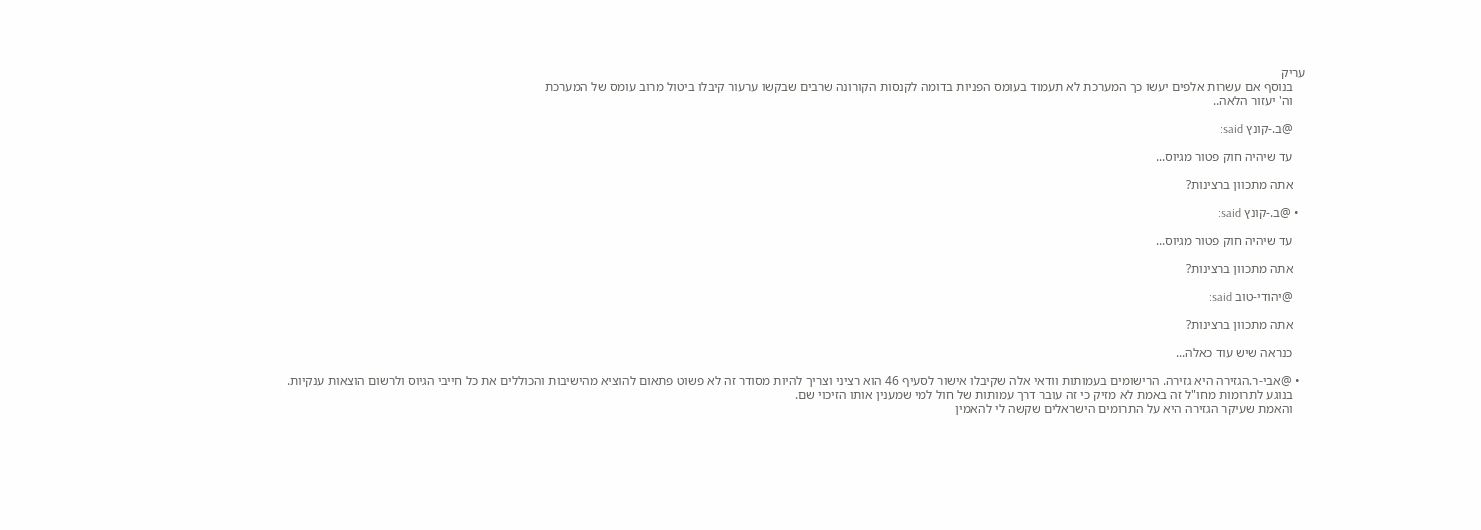עריק
    בנוסף אם עשרות אלפים יעשו כך המערכת לא תעמוד בעומס הפניות בדומה לקנסות הקורונה שרבים שבקשו ערעור קיבלו ביטול מרוב עומס של המערכת
    וה' יעזור הלאה..

    @ב.-קונץ said:

    עד שיהיה חוק פטור מגיוס...

    אתה מתכוון ברצינות?

  • @ב.-קונץ said:

    עד שיהיה חוק פטור מגיוס...

    אתה מתכוון ברצינות?

    @יהודי-טוב said:

    אתה מתכוון ברצינות?

    כנראה שיש עוד כאלה...

  • @אבי-ר.הגזירה היא גזירה. הרישומים בעמותות וודאי אלה שקיבלו אישור לסעיף 46 הוא רציני וצריך להיות מסודר זה לא פשוט פתאום להוציא מהישיבות והכוללים את כל חייבי הגיוס ולרשום הוצאות ענקיות.
    בנוגע לתרומות מחו"ל זה באמת לא מזיק כי זה עובר דרך עמותות של חול למי שמענין אותו הזיכוי שם.
    והאמת שעיקר הגזירה היא על התרומים הישראלים שקשה לי להאמין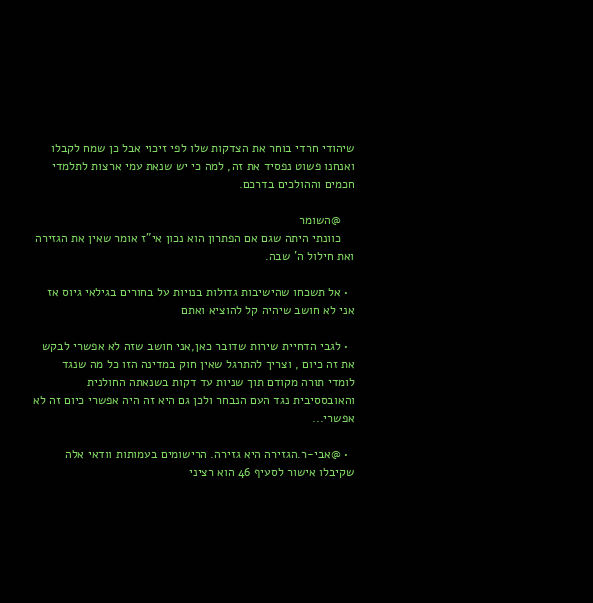שיהודי חרדי בוחר את הצדקות שלו לפי זיכוי אבל כן שמח לקבלו ואנחנו פשוט נפסיד את זה, למה כי יש שנאת עמי ארצות לתלמדי חכמים וההולכים בדרכם.

    @השומר
    כוונתי היתה שגם אם הפתרון הוא נכון אי"ז אומר שאין את הגזירה ואת חילול ה' שבה.

  • אל תשכחו שהישיבות גדולות בנויות על בחורים בגילאי גיוס אז אני לא חושב שיהיה קל להוציא ואתם

  • לגבי הדחיית שירות שדובר כאן,אני חושב שזה לא אפשרי לבקש את זה כיום , וצריך להתרגל שאין חוק במדינה הזו כל מה שנגד לומדי תורה מקודם תוך שניות עד דקות בשנאתה החולנית והאובססיבית נגד העם הנבחר ולכן גם היא זה היה אפשרי כיום זה לא אפשרי...

  • @אבי-ר.הגזירה היא גזירה. הרישומים בעמותות וודאי אלה שקיבלו אישור לסעיף 46 הוא רציני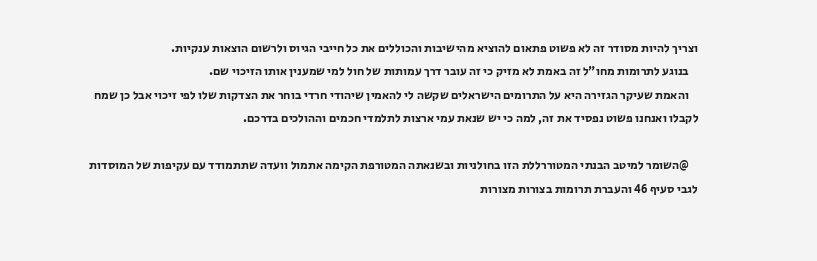וצריך להיות מסודר זה לא פשוט פתאום להוציא מהישיבות והכוללים את כל חייבי הגיוס ולרשום הוצאות ענקיות.
    בנוגע לתרומות מחו"ל זה באמת לא מזיק כי זה עובר דרך עמותות של חול למי שמענין אותו הזיכוי שם.
    והאמת שעיקר הגזירה היא על התרומים הישראלים שקשה לי להאמין שיהודי חרדי בוחר את הצדקות שלו לפי זיכוי אבל כן שמח לקבלו ואנחנו פשוט נפסיד את זה, למה כי יש שנאת עמי ארצות לתלמדי חכמים וההולכים בדרכם.

    @השומר למיטב הבנתי המטוררללת הזו בחולניות ובשנאתה המטורפת הקימה אתמול וועדה שתתמודד עם עקיפות של המוסדות לגבי סעיף 46 והעברת תרומות בצורות מצורות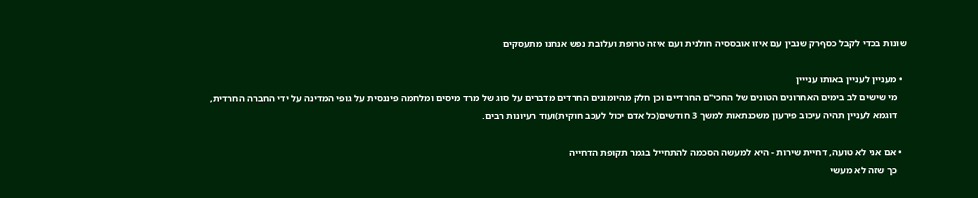שונות בכדי לקבל כסףרק שנבין עם איזו אובססיה חולנית ועם איזה טרופת ועלובת נפש אנחנו מתעסקים

  • מעניין לעניין באותו ענייין
    מי שישים לב בימים האחרונים הטונים של החכי"ם החרדיים וכן חלק מהיומונים החרדים מדברים על סוג של מרד מיסים ומלחמה פיננסית על גופי המדינה על ידי החברה החרדית,
    דוגמא לעניין תהיה עיכוב פירעון משכנתאות למשך 3 חודשים(כל אדם יכול לעכב חוקית)ועוד רעיונות רבים.

  • אם אני לא טועה, דחיית שירות - היא למעשה הסכמה להתחייל בגמר תקופת הדחייה
    כך שזה לא מעשי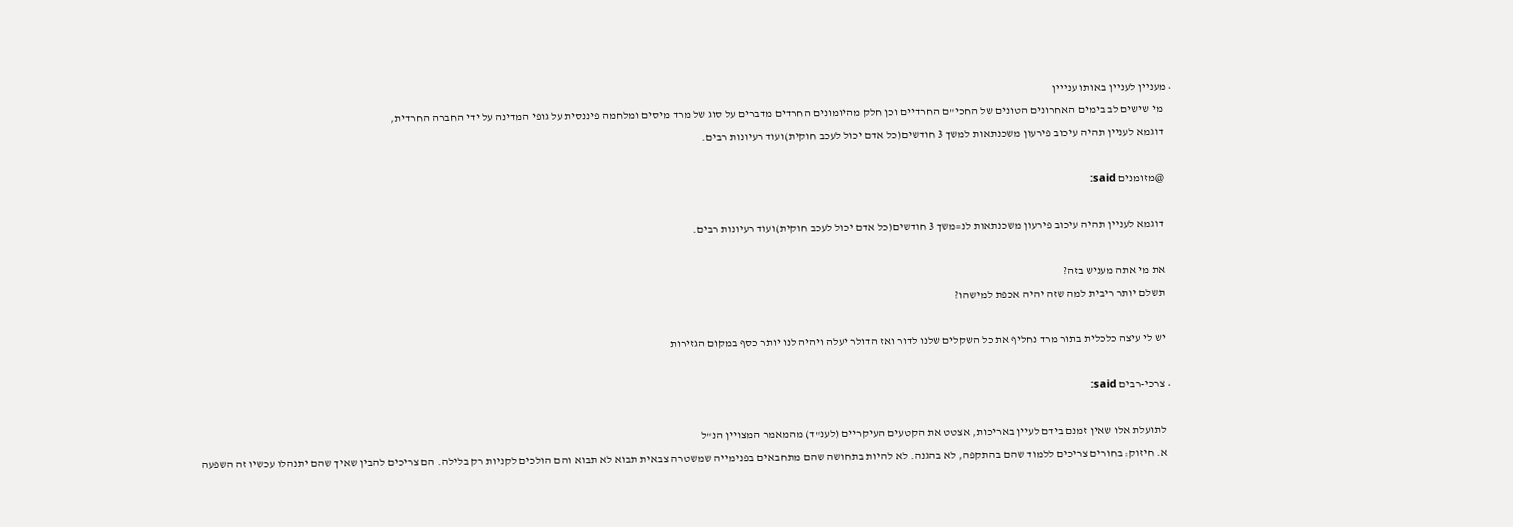• מעניין לעניין באותו ענייין
    מי שישים לב בימים האחרונים הטונים של החכי"ם החרדיים וכן חלק מהיומונים החרדים מדברים על סוג של מרד מיסים ומלחמה פיננסית על גופי המדינה על ידי החברה החרדית,
    דוגמא לעניין תהיה עיכוב פירעון משכנתאות למשך 3 חודשים(כל אדם יכול לעכב חוקית)ועוד רעיונות רבים.

    @מזומנים said:

    דוגמא לעניין תהיה עיכוב פירעון משכנתאות לנ=משך 3 חודשים(כל אדם יכול לעכב חוקית)ועוד רעיונות רבים.

    את מי אתה מעניש בזה?
    תשלם יותר ריבית למה שזה יהיה אכפת למישהו?

    יש לי עיצה כלכלית בתור מרד נחליף את כל השקלים שלנו לדור ואז הדולר יעלה ויהיה לנו יותר כסף במקום הגזירות

  • צרכי-רבים said:

    לתועלת אלו שאין זמנם בידם לעיין באריכות, אצטט את הקטעים העיקריים (לענ"ד) מהמאמר המצויין הנ"ל
    א. חיזוק: בחורים צריכים ללמוד שהם בהתקפה, לא בהגנה. לא להיות בתחושה שהם מתחבאים בפנימייה שמשטרה צבאית תבוא לא תבוא והם הולכים לקניות רק בלילה. הם צריכים להבין שאיך שהם יתנהלו עכשיו זה השפעה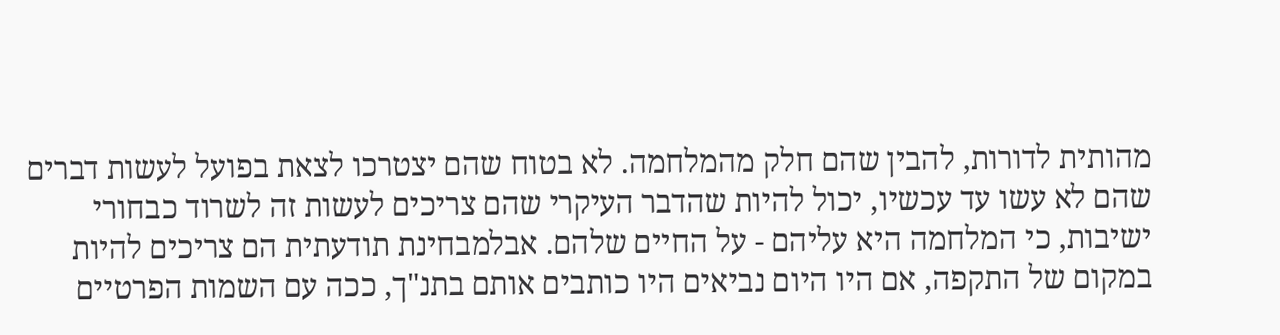מהותית לדורות, להבין שהם חלק מהמלחמה. לא בטוח שהם יצטרכו לצאת בפועל לעשות דברים שהם לא עשו עד עכשיו, יכול להיות שהדבר העיקרי שהם צריכים לעשות זה לשרוד כבחורי ישיבות, כי המלחמה היא עליהם - על החיים שלהם. אבלמבחינת תודעתית הם צריכים להיות במקום של התקפה, אם היו היום נביאים היו כותבים אותם בתנ"ך, ככה עם השמות הפרטיים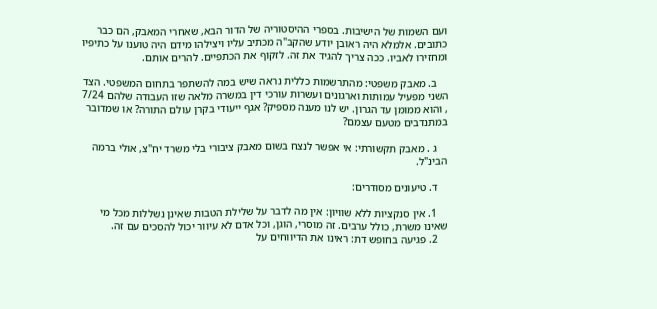ועם השמות של הישיבות. בספרי ההיסטוריה של הדור הבא, שאחרי המאבק, הם כבר כתובים. אלמלא היה ראובן יודע שהקב"ה מכתיב עליו ויצילהו מידם היה טוענו על כתיפיו ומחזירו לאביו. ככה צריך להגיד את זה. לזקוף את הכתפיים. להרים אותם.

    ב. מאבק משפטי: מהתרשמות כללית נראה שיש במה להשתפר בתחום המשפטי. הצד השני מפעיל עמותות וארגונים ועשרות עורכי דין במשרה מלאה שזו העבודה שלהם 7/24 , והוא ממומן עד הגרון. יש לנו מענה מספיק? אגף ייעודי בקרן עולם התורה? או שמדובר במתנדבים מטעם עצמם?

    ג . מאבק תקשורתי: אי אפשר לנצח בשום מאבק ציבורי בלי משרד יח"צ, אולי ברמה הבינ"ל.

    ד. טיעונים מסודרים:

    1. אין סנקציות ללא שוויון: אין מה לדבר על שלילת הטבות שאינן נשללות מכל מי שאינו משרת, כולל ערבים. זה מוסרי, הוגן, וכל אדם לא עיוור יכול להסכים עם זה.
    2. פגיעה בחופש דת: ראינו את הדיווחים על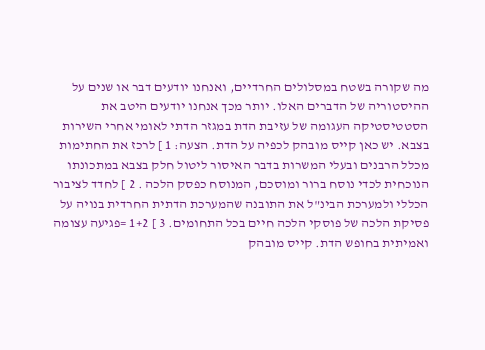מה שקורה בשטח במסלולים החרדיים, ואנחנו יודעים דבר או שנים על ההיסטוריה של הדברים האלו. יותר מכך אנחנו יודעים היטב את הסטטיסטיקה העגומה של עזיבת הדת במגזר הדתי לאומי אחרי השירות בצבא. יש כאן קייס מובהק לכפיה על הדת. הצעה: 1 ] לרכז את החתימות מכלל הרבנים ובעלי המשרות בדבר האיסור ליטול חלק בצבא במתכונתו הנוכחית לכדי נוסח ברור ומוסכם, המנוסח כפסק הלכה . 2 ] לחדד לציבור הכללי ולמערכת הבינ"ל את התובנה שהמערכת הדתית החרדית בנויה על פסיקת הלכה של פוסקי הלכה חיים בכל התחומים. 3 ] 1+2 =פגיעה עצומה ואמיתית בחופש הדת. קייס מובהק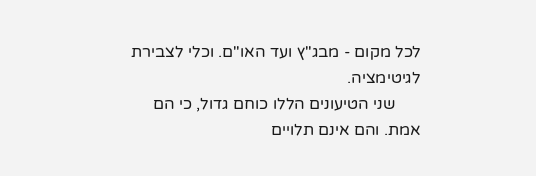לכל מקום - מבג"ץ ועד האו"ם. וכלי לצבירת לגיטימציה.
      שני הטיעונים הללו כוחם גדול, כי הם אמת. והם אינם תלויים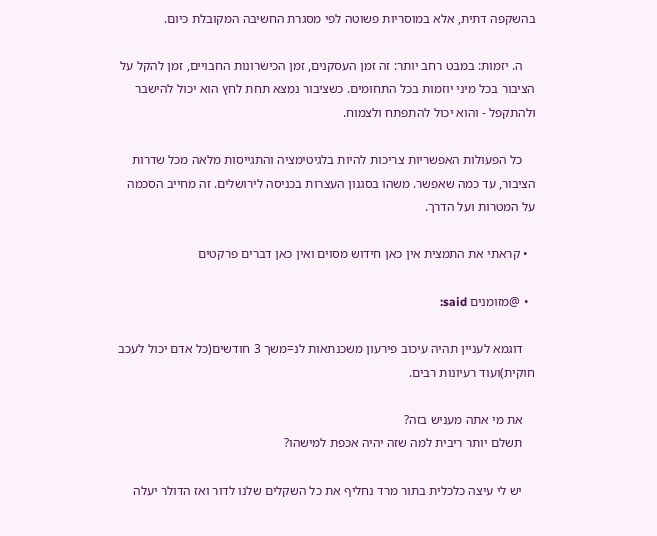בהשקפה דתית, אלא במוסריות פשוטה לפי מסגרת החשיבה המקובלת כיום.

    ה. יזמות: במבט רחב יותר: זה זמן העסקנים, זמן הכישרונות החבויים, זמן להקל על הציבור בכל מיני יוזמות בכל התחומים. כשציבור נמצא תחת לחץ הוא יכול להישבר ולהתקפל - והוא יכול להתפתח ולצמוח.

    כל הפעולות האפשריות צריכות להיות בלגיטימציה והתגייסות מלאה מכל שדרות הציבור, עד כמה שאפשר. משהו בסגנון העצרות בכניסה לירושלים. זה מחייב הסכמה על המטרות ועל הדרך.

  • קראתי את התמצית אין כאן חידוש מסוים ואין כאן דברים פרקטים

  • @מזומנים said:

    דוגמא לעניין תהיה עיכוב פירעון משכנתאות לנ=משך 3 חודשים(כל אדם יכול לעכב חוקית)ועוד רעיונות רבים.

    את מי אתה מעניש בזה?
    תשלם יותר ריבית למה שזה יהיה אכפת למישהו?

    יש לי עיצה כלכלית בתור מרד נחליף את כל השקלים שלנו לדור ואז הדולר יעלה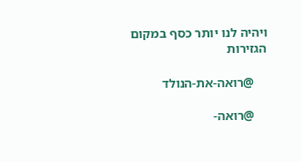ויהיה לנו יותר כסף במקום הגזירות

    @רואה-את-הנולד

    @רואה-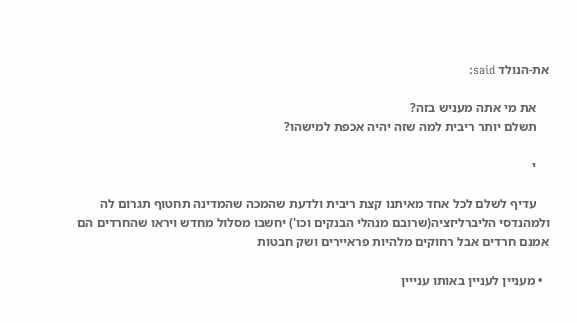את-הנולד said:

    את מי אתה מעניש בזה?
    תשלם יותר ריבית למה שזה יהיה אכפת למישהו?

    י

    עדיף לשלם לכל אחד מאיתנו קצת ריבית ולדעת שהמכה שהמדינה תחטוף תגרום לה ולמהנדסי הליברליזציה(שרובם מנהלי הבנקים וכו') יחשבו מסלול מחדש ויראו שהחרדים הם אמנם חרדים אבל רחוקים מלהיות פראיירים ושק חבטות

  • מעניין לעניין באותו ענייין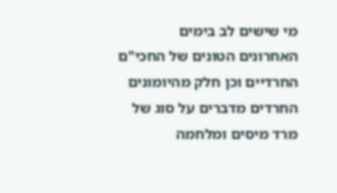מי שישים לב בימים האחרונים הטונים של החכי"ם החרדיים וכן חלק מהיומונים החרדים מדברים על סוג של מרד מיסים ומלחמה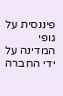פיננסית על גופי המדינה על ידי החברה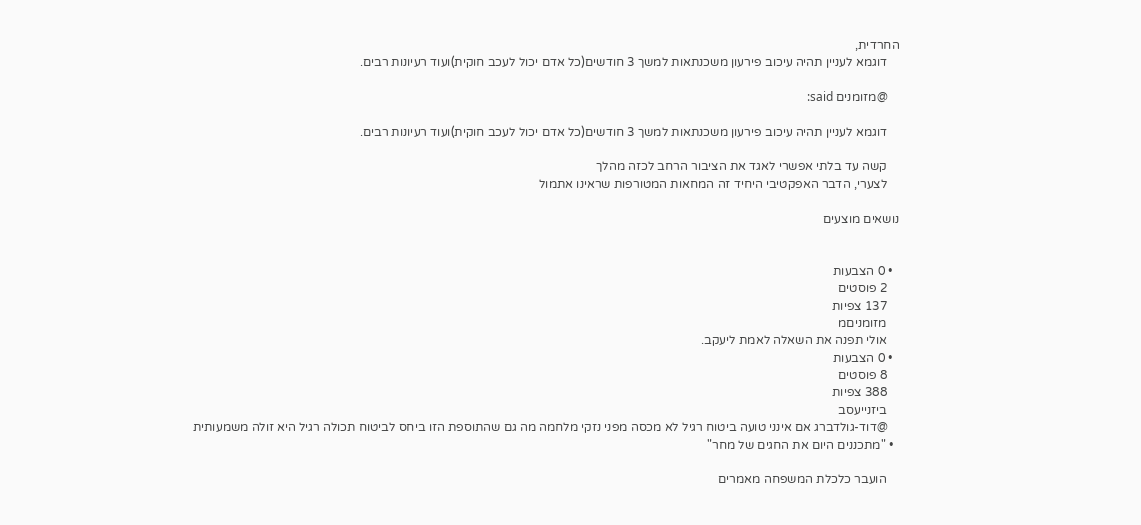החרדית,
    דוגמא לעניין תהיה עיכוב פירעון משכנתאות למשך 3 חודשים(כל אדם יכול לעכב חוקית)ועוד רעיונות רבים.

    @מזומנים said:

    דוגמא לעניין תהיה עיכוב פירעון משכנתאות למשך 3 חודשים(כל אדם יכול לעכב חוקית)ועוד רעיונות רבים.

    קשה עד בלתי אפשרי לאגד את הציבור הרחב לכזה מהלך
    לצערי, הדבר האפקטיבי היחיד זה המחאות המטורפות שראינו אתמול

נושאים מוצעים


  • 0 הצבעות
    2 פוסטים
    137 צפיות
    מזומניםמ
    אולי תפנה את השאלה לאמת ליעקב.
  • 0 הצבעות
    8 פוסטים
    388 צפיות
    ביזנייעסב
    @דוד-גולדברג אם אינני טועה ביטוח רגיל לא מכסה מפני נזקי מלחמה מה גם שהתוספת הזו ביחס לביטוח תכולה רגיל היא זולה משמעותית
  • "מתכננים היום את החגים של מחר"

    הועבר כלכלת המשפחה מאמרים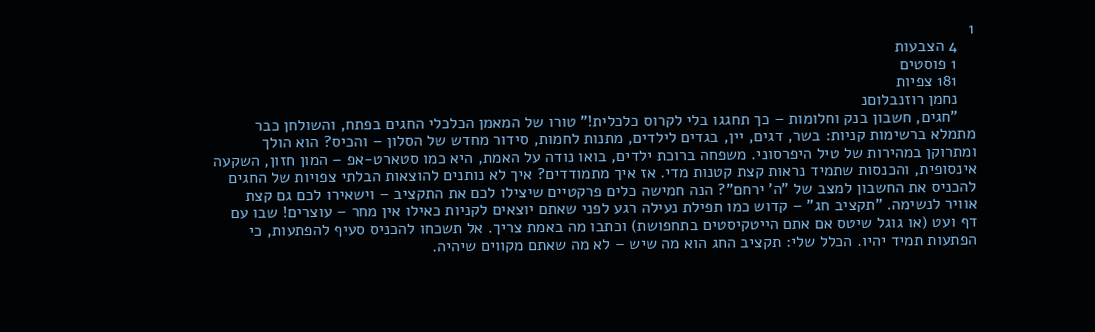1
    4 הצבעות
    1 פוסטים
    181 צפיות
    נחמן רוזנבלוםנ
    "חגים, חשבון בנק וחלומות – כך תחגגו בלי לקרוס כלכלית!" טורו של המאמן הכלכלי החגים בפתח, והשולחן כבר מתמלא ברשימות קניות: בשר, דגים, יין, בגדים לילדים, מתנות לחמות, סידור מחדש של הסלון – והכיס? הוא הולך ומתרוקן במהירות של טיל היפרסוני. משפחה ברוכת ילדים, בואו נודה על האמת, היא כמו סטארט-אפ – המון חזון, השקעה אינסופית, והכנסות שתמיד נראות קצת קטנות מדי. אז איך מתמודדים? איך לא נותנים להוצאות הבלתי צפויות של החגים להכניס את החשבון למצב של "ה’ ירחם"? הנה חמישה כלים פרקטיים שיצילו לכם את התקציב – וישאירו לכם גם קצת אוויר לנשימה. "תקציב חג" – קדוש כמו תפילת נעילה רגע לפני שאתם יוצאים לקניות כאילו אין מחר – עוצרים! שבו עם דף ועט (או גוגל שיטס אם אתם הייטקיסטים בתחפושת) וכתבו מה באמת צריך. אל תשכחו להכניס סעיף להפתעות, כי הפתעות תמיד יהיו. הכלל שלי: תקציב החג הוא מה שיש – לא מה שאתם מקווים שיהיה.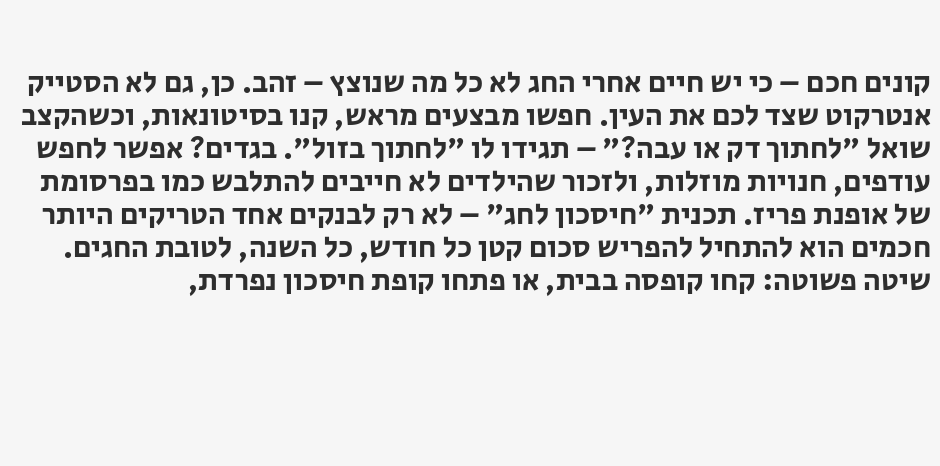קונים חכם – כי יש חיים אחרי החג לא כל מה שנוצץ – זהב. כן, גם לא הסטייק אנטרקוט שצד לכם את העין. חפשו מבצעים מראש, קנו בסיטונאות, וכשהקצב שואל "לחתוך דק או עבה?" – תגידו לו "לחתוך בזול". בגדים? אפשר לחפש עודפים, חנויות מוזלות, ולזכור שהילדים לא חייבים להתלבש כמו בפרסומת של אופנת פריז. תכנית "חיסכון לחג" – לא רק לבנקים אחד הטריקים היותר חכמים הוא להתחיל להפריש סכום קטן כל חודש, כל השנה, לטובת החגים. שיטה פשוטה: קחו קופסה בבית, או פתחו קופת חיסכון נפרדת,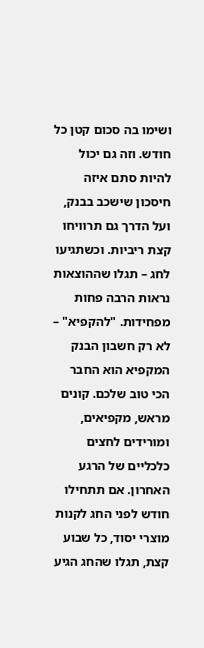ושימו בה סכום קטן כל חודש. וזה גם יכול להיות סתם איזה חיסכון שישכב בבנק, ועל הדרך גם תרוויחו קצת ריביות. וכשתגיעו לחג – תגלו שההוצאות נראות הרבה פחות מפחידות. "להקפיא" – לא רק חשבון הבנק המקפיא הוא החבר הכי טוב שלכם. קונים מראש, מקפיאים, ומורידים לחצים כלכליים של הרגע האחרון. אם תתחילו חודש לפני החג לקנות מוצרי יסוד, כל שבוע קצת, תגלו שהחג הגיע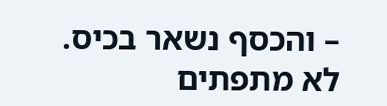– והכסף נשאר בכיס. לא מתפתים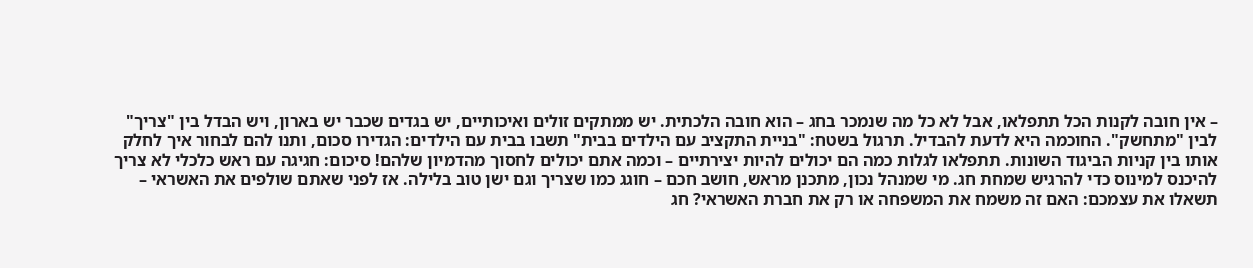– אין חובה לקנות הכל תתפלאו, אבל לא כל מה שנמכר בחג – הוא חובה הלכתית. יש ממתקים זולים ואיכותיים, יש בגדים שכבר יש בארון, ויש הבדל בין "צריך" לבין "מתחשק". החוכמה היא לדעת להבדיל. תרגול בשטח: "בניית התקציב עם הילדים בבית" תשבו בבית עם הילדים: הגדירו סכום, ותנו להם לבחור איך לחלק אותו בין קניות הביגוד השונות. תתפלאו לגלות כמה הם יכולים להיות יצירתיים – וכמה אתם יכולים לחסוך מהדמיון שלהם! סיכום: חגיגה עם ראש כלכלי לא צריך להיכנס למינוס כדי להרגיש שמחת חג. מי שמנהל נכון, מתכנן מראש, חושב חכם – חוגג כמו שצריך וגם ישן טוב בלילה. אז לפני שאתם שולפים את האשראי – תשאלו את עצמכם: האם זה משמח את המשפחה או רק את חברת האשראי? חג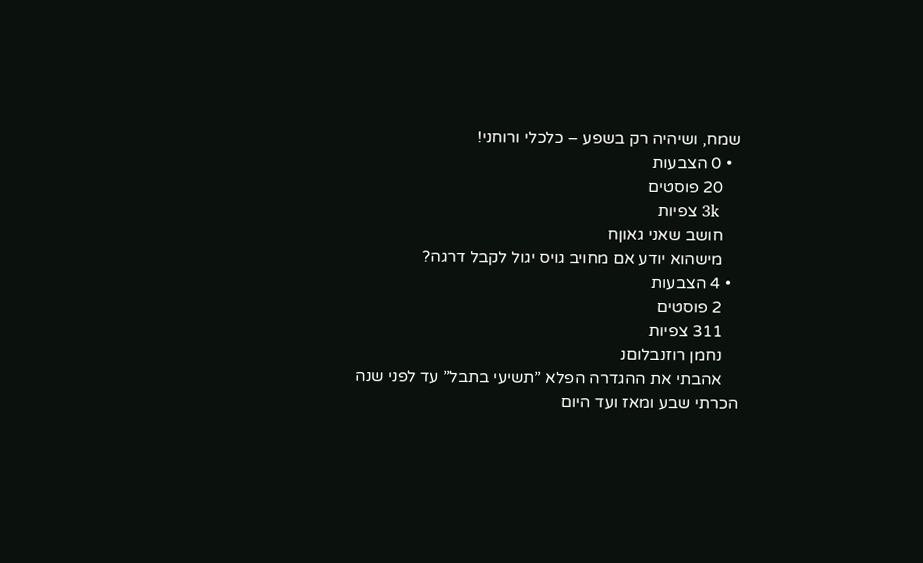שמח, ושיהיה רק בשפע – כלכלי ורוחני!
  • 0 הצבעות
    20 פוסטים
    3k צפיות
    חושב שאני גאוןח
    מישהוא יודע אם מחויב גויס יגול לקבל דרגה?
  • 4 הצבעות
    2 פוסטים
    311 צפיות
    נחמן רוזנבלוםנ
    אהבתי את ההגדרה הפלא ”תשיעי בתבל” עד לפני שנה הכרתי שבע ומאז ועד היום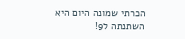הכרתי שמונה היום היא השתנתה ל9!